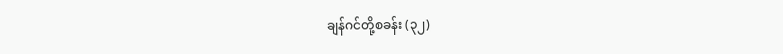ချန်ဂင်တို့စခန်း (၃၂)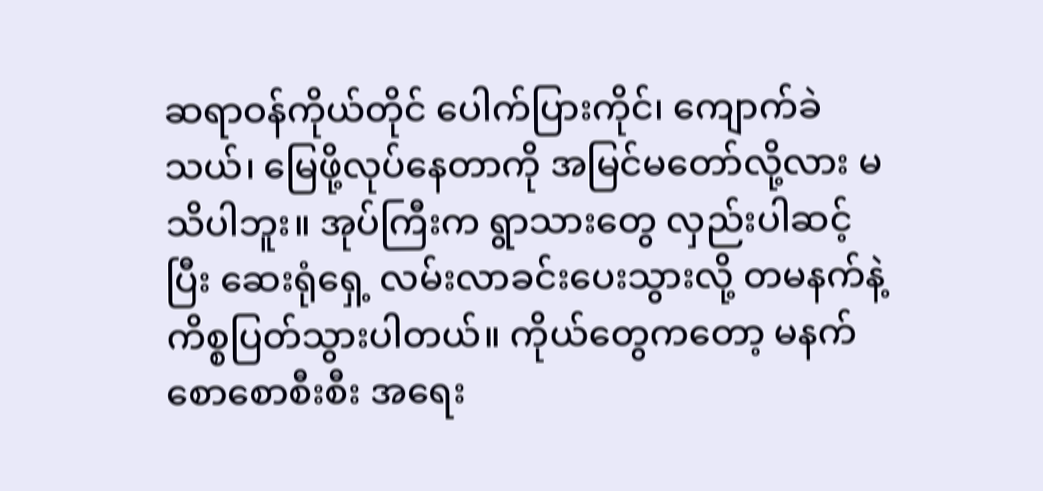ဆရာဝန်ကိုယ်တိုင် ပေါက်ပြားကိုင်၊ ကျောက်ခဲသယ်၊ မြေဖို့လုပ်နေတာကို အမြင်မတော်လို့လား မသိပါဘူး။ အုပ်ကြီးက ရွာသားတွေ လှည်းပါဆင့်ပြီး ဆေးရုံရှေ့ လမ်းလာခင်းပေးသွားလို့ တမနက်နဲ့ ကိစ္စပြတ်သွားပါတယ်။ ကိုယ်တွေကတော့ မနက်စောစောစီးစီး အရေး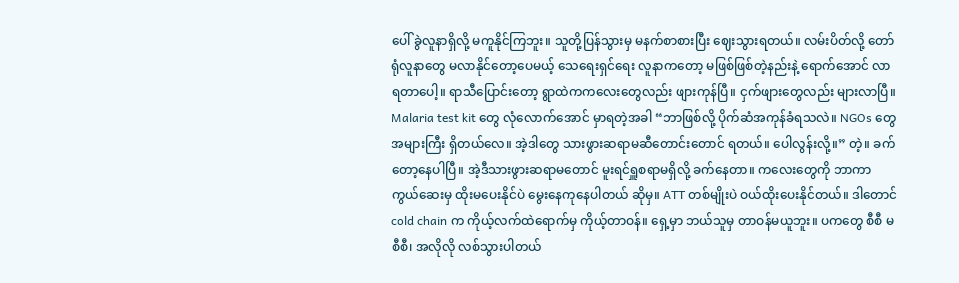ပေါ် ခွဲလူနာရှိလို့ မကူနိုင်ကြဘူး။ သူတို့ပြန်သွားမှ မနက်စာစားပြီး ဈေးသွားရတယ်။ လမ်းပိတ်လို့ တော်ရုံလူနာတွေ မလာနိုင်တော့ပေမယ့် သေရေးရှင်ရေး လူနာကတော့ မဖြစ်ဖြစ်တဲ့နည်းနဲ့ ရောက်အောင် လာရတာပေါ့။ ရာသီပြောင်းတော့ ရွာထဲကကလေးတွေလည်း ဖျားကုန်ပြီ။ ငှက်ဖျားတွေလည်း များလာပြီ။ Malaria test kit တွေ လုံလောက်အောင် မှာရတဲ့အခါ “ဘာဖြစ်လို့ ပိုက်ဆံအကုန်ခံရသလဲ။ NGOs တွေအများကြီး ရှိတယ်လေ။ အဲ့ဒါတွေ သားဖွားဆရာမဆီတောင်းတောင် ရတယ်။ ပေါလွန်းလို့။” တဲ့။ ခက်တော့နေပါပြီ။ အဲ့ဒီသားဖွားဆရာမတောင် မူးရင်ရှူစရာမရှိလို့ ခက်နေတာ။ ကလေးတွေကို ဘာကာကွယ်ဆေးမှ ထိုးမပေးနိုင်ပဲ မွေးနေကုနေပါတယ် ဆိုမှ။ ATT တစ်မျိုးပဲ ဝယ်ထိုးပေးနိုင်တယ်။ ဒါတောင် cold chain က ကိုယ့်လက်ထဲရောက်မှ ကိုယ့်တာဝန်။ ရှေ့မှာ ဘယ်သူမှ တာဝန်မယူဘူး။ ပကတွေ စီစီ မစီစီ၊ အလိုလို လစ်သွားပါတယ်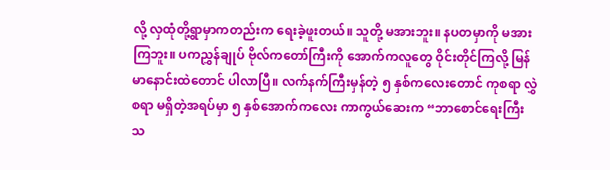လို့ လှထုံတို့ရွာမှာကတည်းက ရေးခဲ့ဖူးတယ်။ သူတို့ မအားဘူး။ နပတမှာကို မအားကြဘူး။ ပကညွှန်ချုပ် ဗိုလ်ကတော်ကြီးကို အောက်ကလူတွေ ဝိုင်းတိုင်ကြလို့ မြန်မာနောင်းထဲတောင် ပါလာပြီ။ လက်နက်ကြီးမှန်တဲ့ ၅ နှစ်ကလေးတောင် ကုစရာ လွှဲစရာ မရှိတဲ့အရပ်မှာ ၅ နှစ်အောက်ကလေး ကာကွယ်ဆေးက “ဘာစောင်ရေးကြီးသ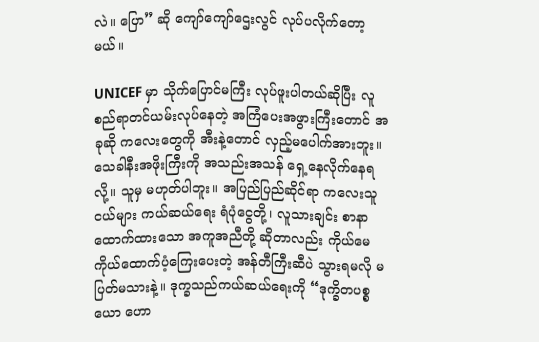လဲ။ ပြော” ဆို ကျော်ကျော်ဌေးလွင် လုပ်ပလိုက်တော့မယ်။

UNICEF မှာ သိုက်ပြောင်မကြီး လုပ်ဖူးပါတယ်ဆိုပြီး လူစည်ရာတင်ယမ်းလုပ်နေတဲ့ အကြံပေးအဖွားကြီးတောင် အခုဆို ကလေးတွေကို အီးနဲ့တောင် လှည့်မပေါက်အားဘူး။ သေခါနီးအဖိုးကြီးကို အသည်းအသန် ရှေ့နေလိုက်နေရလို့။ သူမှ မဟုတ်ပါဘူး။ အပြည်ပြည်ဆိုင်ရာ ကလေးသူငယ်များ ကယ်ဆယ်ရေး ရံပုံငွေတို့၊ လူသားချင်း စာနာထောက်ထားသော အကူအညီတို့ ဆိုတာလည်း ကိုယ်မေကိုယ်ထောက်ပံ့ကြေးပေးတဲ့ အန်တီကြီးဆီပဲ သွားရမလို မပြတ်မသားနဲ့။ ဒုက္ခသည်ကယ်ဆယ်ရေးကို “ဒုက္ခိတပစ္စယော ဟော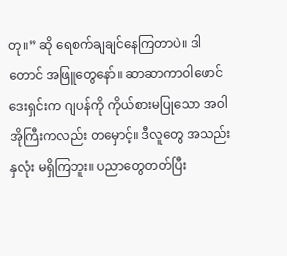တု။” ဆို ရေစက်ချချင်နေကြတာပဲ။ ဒါတောင် အဖြူတွေနော်။ ဆာဆာကာဝါဖောင်ဒေးရှင်းက ဂျပန်ကို ကိုယ်စားမပြုသော အဝါအိုကြီးကလည်း တမှောင့်။ ဒီလူတွေ အသည်းနှလုံး မရှိကြဘူး။ ပညာတွေတတ်ပြီး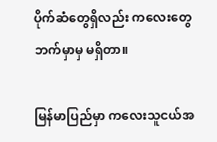ပိုက်ဆံတွေရှိလည်း ကလေးတွေဘက်မှာမှ မရှိတာ။

မြန်မာပြည်မှာ ကလေးသူငယ်အ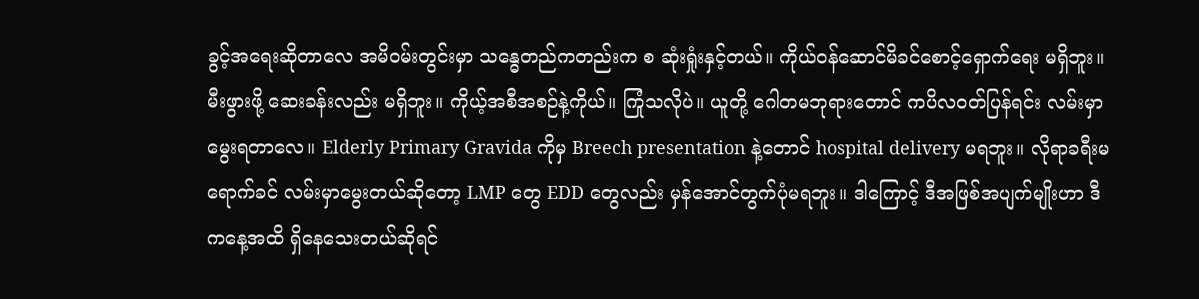ခွင့်အရေးဆိုတာလေ အမိဝမ်းတွင်းမှာ သန္ဓေတည်ကတည်းက စ ဆုံးရှုံးနှင့်တယ်။ ကိုယ်ဝန်ဆောင်မိခင်စောင့်ရှောက်ရေး မရှိဘူး။ မီးဖွားဖို့ ဆေးခန်းလည်း မရှိဘူး။ ကိုယ့်အစီအစဉ်နဲ့ကိုယ်။ ကြုံသလိုပဲ။ ယူတို့ ဂေါတမဘုရားတောင် ကပိလဝတ်ပြန်ရင်း လမ်းမှာမွေးရတာလေ။ Elderly Primary Gravida ကိုမှ Breech presentation နဲ့တောင် hospital delivery မရဘူး။ လိုရာခရီးမရောက်ခင် လမ်းမှာမွေးတယ်ဆိုတော့ LMP တွေ EDD တွေလည်း မှန်အောင်တွက်ပုံမရဘူး။ ဒါကြောင့် ဒီအဖြစ်အပျက်မျိုးဟာ ဒီကနေ့အထိ ရှိနေသေးတယ်ဆိုရင်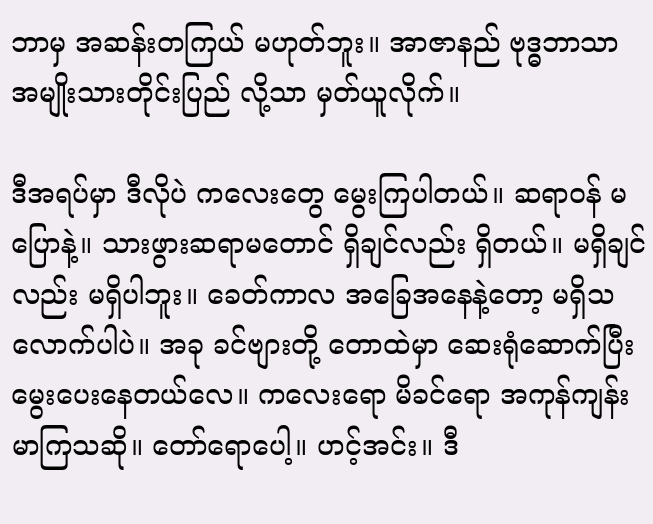ဘာမှ အဆန်းတကြယ် မဟုတ်ဘူး။ အာဇာနည် ဗုဒ္ဓဘာသာ အမျိုးသားတိုင်းပြည် လို့သာ မှတ်ယူလိုက်။

ဒီအရပ်မှာ ဒီလိုပဲ ကလေးတွေ မွေးကြပါတယ်။ ဆရာဝန် မပြောနဲ့။ သားဖွားဆရာမတောင် ရှိချင်လည်း ရှိတယ်။ မရှိချင်လည်း မရှိပါဘူး။ ခေတ်ကာလ အခြေအနေနဲ့တော့ မရှိသလောက်ပါပဲ။ အခု ခင်ဗျားတို့ တောထဲမှာ ဆေးရုံဆောက်ပြီး မွေးပေးနေတယ်လေ။ ကလေးရော မိခင်ရော အကုန်ကျန်းမာကြသဆို။ တော်ရောပေါ့။ ဟင့်အင်း။ ဒီ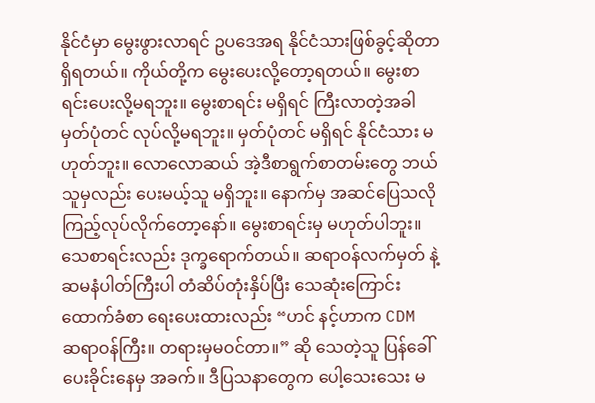နိုင်ငံမှာ မွေးဖွားလာရင် ဥပဒေအရ နိုင်ငံသားဖြစ်ခွင့်ဆိုတာ ရှိရတယ်။ ကိုယ်တို့က မွေးပေးလို့တော့ရတယ်။ မွေးစာရင်းပေးလို့မရဘူး။ မွေးစာရင်း မရှိရင် ကြီးလာတဲ့အခါ မှတ်ပုံတင် လုပ်လို့မရဘူး။ မှတ်ပုံတင် မရှိရင် နိုင်ငံသား မဟုတ်ဘူး။ လောလောဆယ် အဲ့ဒီစာရွက်စာတမ်းတွေ ဘယ်သူမှလည်း ပေးမယ့်သူ မရှိဘူး။ နောက်မှ အဆင်ပြေသလို ကြည့်လုပ်လိုက်တော့နော်။ မွေးစာရင်းမှ မဟုတ်ပါဘူး။ သေစာရင်းလည်း ဒုက္ခရောက်တယ်။ ဆရာဝန်လက်မှတ် နဲ့ ဆမနံပါတ်ကြီးပါ တံဆိပ်တုံးနှိပ်ပြီး သေဆုံးကြောင်း ထောက်ခံစာ ရေးပေးထားလည်း “ဟင် နင့်ဟာက CDM ဆရာဝန်ကြီး။ တရားမှမဝင်တာ။” ဆို သေတဲ့သူ ပြန်ခေါ်ပေးခိုင်းနေမှ အခက်။ ဒီပြသနာတွေက ပေါ့သေးသေး မ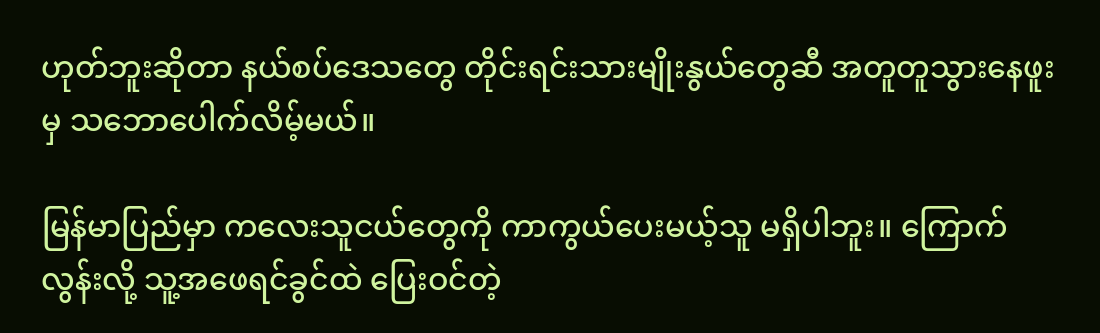ဟုတ်ဘူးဆိုတာ နယ်စပ်ဒေသတွေ တိုင်းရင်းသားမျိုးနွယ်တွေဆီ အတူတူသွားနေဖူးမှ သဘောပေါက်လိမ့်မယ်။

မြန်မာပြည်မှာ ကလေးသူငယ်တွေကို ကာကွယ်ပေးမယ့်သူ မရှိပါဘူး။ ကြောက်လွန်းလို့ သူ့အဖေရင်ခွင်ထဲ ပြေးဝင်တဲ့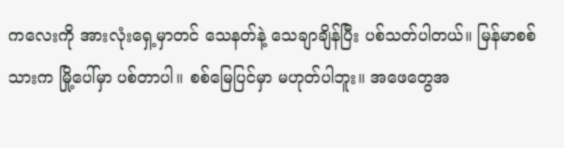ကလေးကို အားလုံးရှေ့မှာတင် သေနတ်နဲ့ သေချာချိန်ပြီး ပစ်သတ်ပါတယ်။ မြန်မာစစ်သားက မြို့ပေါ်မှာ ပစ်တာပါ။ စစ်မြေပြင်မှာ မဟုတ်ပါဘူး။ အဖေတွေအ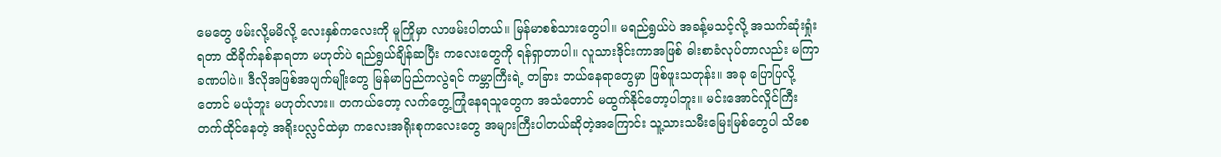မေတွေ ဖမ်းလို့မမိလို့ လေးနှစ်ကလေးကို မူကြိုမှာ လာဖမ်းပါတယ်။ မြန်မာစစ်သားတွေပါ။ မရည်ရွယ်ပဲ အခန့်မသင့်လို့ အသက်ဆုံးရှုံးရတာ ထိခိုက်နစ်နာရတာ မဟုတ်ပဲ ရည်ရွယ်ချိန်ဆပြီး ကလေးတွေကို ရန်ရှာတာပါ။ လူသားဒိုင်းကာအဖြစ် ဓါးစာခံလုပ်တာလည်း မကြာခဏပါပဲ။ ဒီလိုအဖြစ်အပျက်မျိုးတွေ မြန်မာပြည်ကလွဲရင် ကမ္ဘာကြီးရဲ့ တခြား ဘယ်နေရာတွေမှာ ဖြစ်ဖူးသတုန်း။ အခု ပြောပြလို့တောင် မယုံဘူး မဟုတ်လား။ တကယ်တော့ လက်တွေ့ကြုံနေရသူတွေက အသံတောင် မထွက်နိုင်တော့ပါဘူး။ မင်းအောင်လှိုင်ကြီး တက်ထိုင်နေတဲ့ အရိုးပလ္လင်ထဲမှာ ကလေးအရိုးစုကလေးတွေ အများကြီးပါတယ်ဆိုတဲ့အကြောင်း သူ့သားသမီးမြေးမြစ်တွေပါ သိစေ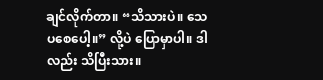ချင်လိုက်တာ။ “သိသားပဲ။ သေပစေပေါ့။” လို့ပဲ ပြောမှာပါ။ ဒါလည်း သိပြီးသား။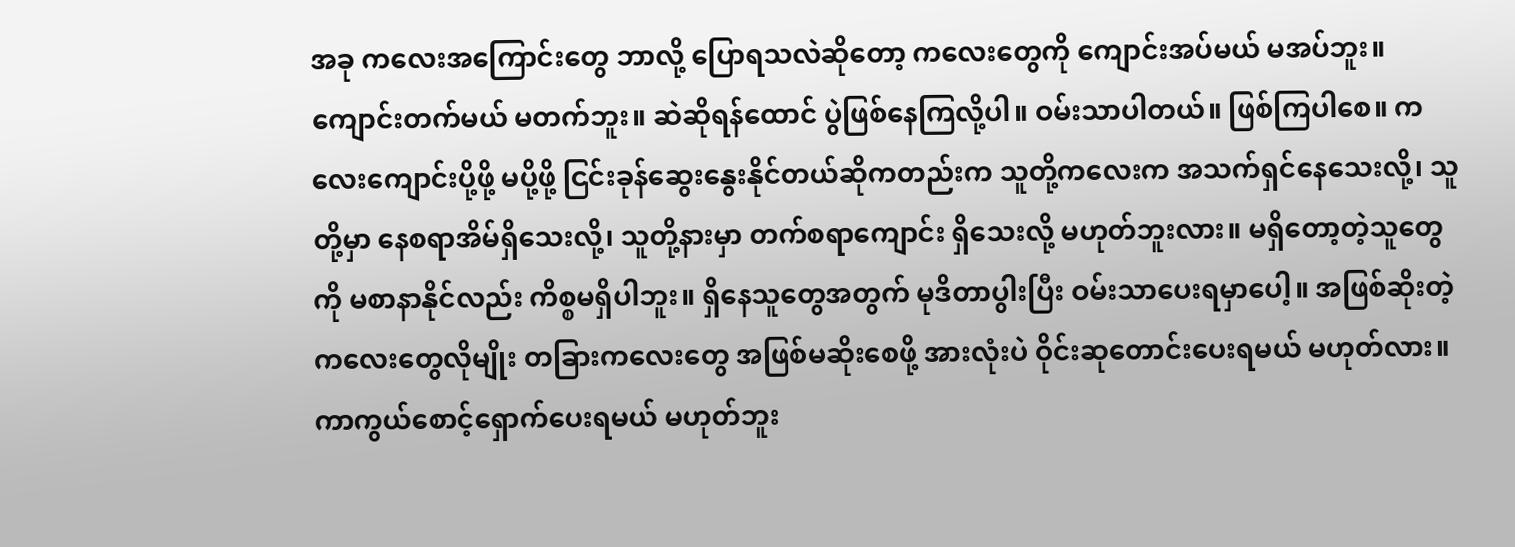အခု ကလေးအကြောင်းတွေ ဘာလို့ ပြောရသလဲဆိုတော့ ကလေးတွေကို ကျောင်းအပ်မယ် မအပ်ဘူး။ ကျောင်းတက်မယ် မတက်ဘူး။ ဆဲဆိုရန်ထောင် ပွဲဖြစ်နေကြလို့ပါ။ ဝမ်းသာပါတယ်။ ဖြစ်ကြပါစေ။ ကလေးကျောင်းပို့ဖို့ မပို့ဖို့ ငြင်းခုန်ဆွေးနွေးနိုင်တယ်ဆိုကတည်းက သူတို့ကလေးက အသက်ရှင်နေသေးလို့၊ သူတို့မှာ နေစရာအိမ်ရှိသေးလို့၊ သူတို့နားမှာ တက်စရာကျောင်း ရှိသေးလို့ မဟုတ်ဘူးလား။ မရှိတော့တဲ့သူတွေကို မစာနာနိုင်လည်း ကိစ္စမရှိပါဘူး။ ရှိနေသူတွေအတွက် မုဒိတာပွါးပြီး ဝမ်းသာပေးရမှာပေါ့။ အဖြစ်ဆိုးတဲ့ကလေးတွေလိုမျိုး တခြားကလေးတွေ အဖြစ်မဆိုးစေဖို့ အားလုံးပဲ ဝိုင်းဆုတောင်းပေးရမယ် မဟုတ်လား။ ကာကွယ်စောင့်ရှောက်ပေးရမယ် မဟုတ်ဘူး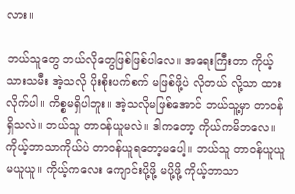လား။

ဘယ်သူတွေ ဘယ်လိုတွေဖြစ်ဖြစ်ပါလေ။ အရေးကြီးတာ ကိုယ့်သားသမီး အဲ့သလို ပိုးစိုးပက်စက် မဖြစ်ဖို့ပဲ လိုတယ် လို့သာ ထားလိုက်ပါ။ ကိစ္စမရှိပါဘူး။ အဲ့သလိုမဖြစ်အောင် ဘယ်သူ့မှာ တာဝန်ရှိသလဲ။ ဘယ်သူ တာဝန်ယူမလဲ။ ဒါကတော့ ကိုယ်ကမိဘလေ။ ကိုယ့်ဘာသာကိုယ်ပဲ တာဝန်ယူရတော့မပေါ့။ ဘယ်သူ တာဝန်ယူယူ မယူယူ။ ကိုယ့်ကလေး ကျောင်းပို့ဖို့ မပို့ဖို့ ကိုယ့်ဘာသာ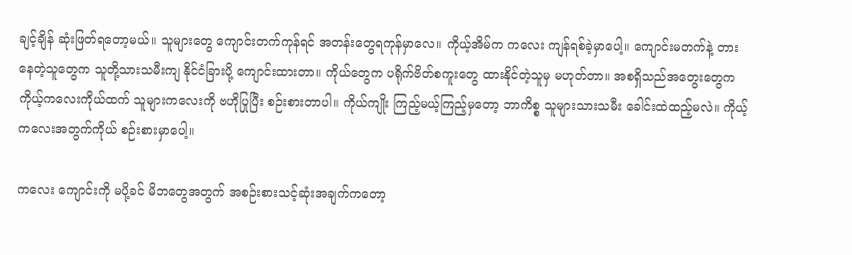ချင့်ချိန် ဆုံးဖြတ်ရတော့မယ်။ သူများတွေ ကျောင်းတက်ကုန်ရင် အတန်းတွေရကုန်မှာလေ။ ကိုယ့်အိမ်က ကလေး ကျန်ရစ်ခဲ့မှာပေါ့။ ကျောင်းမတက်နဲ့ တားနေတဲ့သူတွေက သူတို့သားသမီးကျ နိုင်ငံခြားပို့ ကျောင်းထားတာ။ ကိုယ်တွေက ပရိုက်ဗိတ်စကူးတွေ ထားနိုင်တဲ့သူမှ မဟုတ်တာ။ အစရှိသည်အတွေးတွေက ကိုယ့်ကလေးကိုယ်ထက် သူများကလေးကို ဗဟိုပြုပြီး စဉ်းစားတာပါ။ ကိုယ်ကျိုး ကြည့်မယ့်ကြည့်မှတော့ ဘာကိစ္စ သူများသားသမီး ခေါင်းထဲထည့်မလဲ။ ကိုယ့်ကလေးအတွက်ကိုယ် စဉ်းစားမှာပေါ့။

ကလေး ကျောင်းကို မပို့ခင် မိဘတွေအတွက် အစဉ်းစားသင့်ဆုံးအချက်ကတော့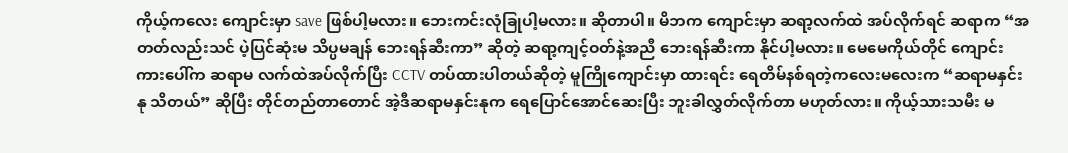ကိုယ့်ကလေး ကျောင်းမှာ save ဖြစ်ပါ့မလား။ ဘေးကင်းလုံခြုပါ့မလား။ ဆိုတာပါ။ မိဘက ကျောင်းမှာ ဆရာ့လက်ထဲ အပ်လိုက်ရင် ဆရာက “အတတ်လည်းသင် ပဲ့ပြင်ဆုံးမ သိပ္ပမချန် ဘေးရန်ဆီးကာ” ဆိုတဲ့ ဆရာ့ကျင့်ဝတ်နဲ့အညီ ဘေးရန်ဆီးကာ နိုင်ပါ့မလား။ မေမေကိုယ်တိုင် ကျောင်းကားပေါ်က ဆရာမ လက်ထဲအပ်လိုက်ပြီး CCTV တပ်ထားပါတယ်ဆိုတဲ့ မူကြိုကျောင်းမှာ ထားရင်း ရေတိမ်နစ်ရတဲ့ကလေးမလေးက “ဆရာမနှင်းနု သိတယ်” ဆိုပြီး တိုင်တည်တာတောင် အဲ့ဒီဆရာမနှင်းနုက ရေပြောင်အောင်ဆေးပြီး ဘူးခါလွှတ်လိုက်တာ မဟုတ်လား။ ကိုယ့်သားသမီး မ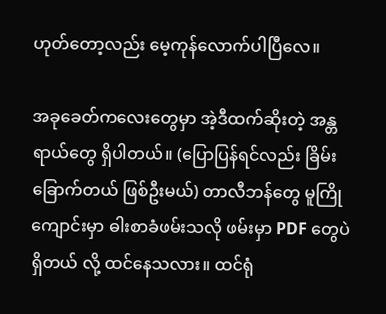ဟုတ်တော့လည်း မေ့ကုန်လောက်ပါပြီလေ။

အခုခေတ်ကလေးတွေမှာ အဲ့ဒီထက်ဆိုးတဲ့ အန္တရာယ်တွေ ရှိပါတယ်။ (ပြောပြန်ရင်လည်း ခြိမ်းခြောက်တယ် ဖြစ်ဦးမယ်) တာလီဘန်တွေ မူကြိုကျောင်းမှာ ဓါးစာခံဖမ်းသလို ဖမ်းမှာ PDF တွေပဲ ရှိတယ် လို့ ထင်နေသလား။ ထင်ရုံ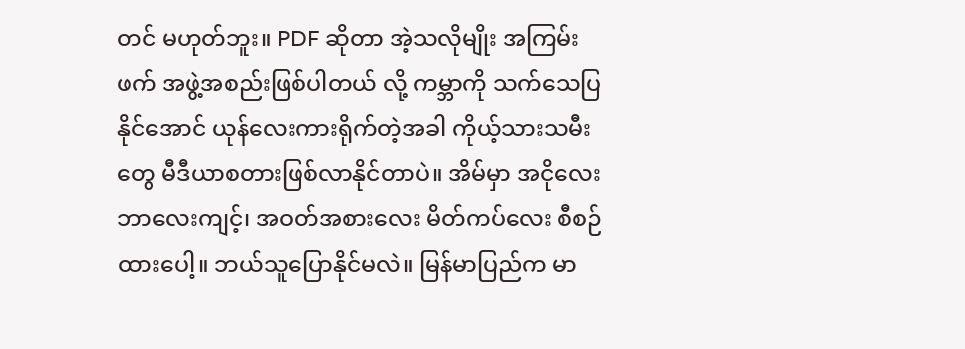တင် မဟုတ်ဘူး။ PDF ဆိုတာ အဲ့သလိုမျိုး အကြမ်းဖက် အဖွဲ့အစည်းဖြစ်ပါတယ် လို့ ကမ္ဘာကို သက်သေပြနိုင်အောင် ယုန်လေးကားရိုက်တဲ့အခါ ကိုယ့်သားသမီးတွေ မီဒီယာစတားဖြစ်လာနိုင်တာပဲ။ အိမ်မှာ အငိုလေးဘာလေးကျင့်၊ အဝတ်အစားလေး မိတ်ကပ်လေး စီစဉ်ထားပေါ့။ ဘယ်သူပြောနိုင်မလဲ။ မြန်မာပြည်က မာ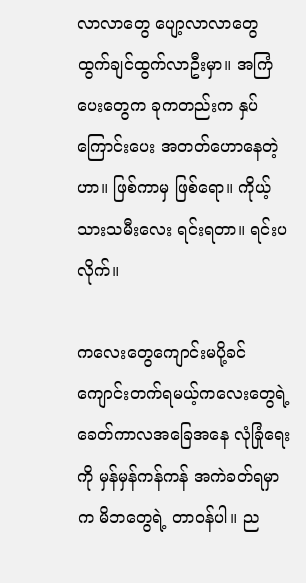လာလာတွေ ပျော့လာလာတွေ ထွက်ချင်ထွက်လာဦးမှာ။ အကြံပေးတွေက ခုကတည်းက နှပ်ကြောင်းပေး အတတ်ဟောနေတဲ့ဟာ။ ဖြစ်ကာမှ ဖြစ်ရော။ ကိုယ့်သားသမီးလေး ရင်းရတာ။ ရင်းပလိုက်။

ကလေးတွေကျောင်းမပို့ခင် ကျောင်းတက်ရမယ့်ကလေးတွေရဲ့ ခေတ်ကာလအခြေအနေ လုံခြုံရေးကို မှန်မှန်ကန်ကန် အကဲခတ်ရမှာက မိဘတွေရဲ့ တာဝန်ပါ။ ည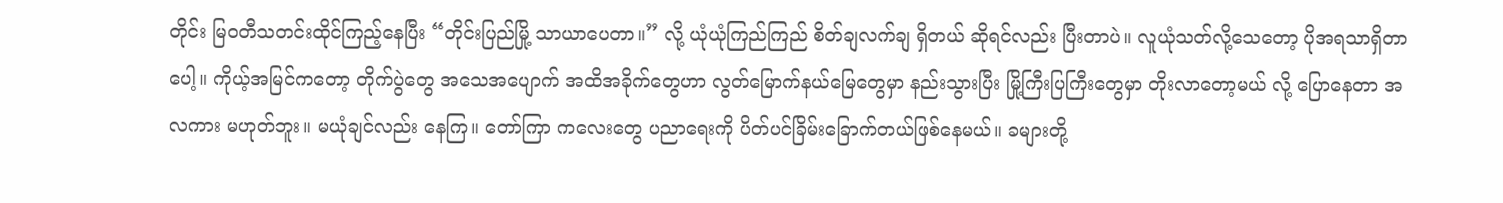တိုင်း မြဝတီသတင်းထိုင်ကြည့်နေပြီး “တိုင်းပြည်မြို့ သာယာပေတာ။” လို့ ယုံယုံကြည်ကြည် စိတ်ချလက်ချ ရှိတယ် ဆိုရင်လည်း ပြီးတာပဲ။ လူယုံသတ်လို့သေတော့ ပိုအရသာရှိတာပေါ့။ ကိုယ့်အမြင်ကတော့ တိုက်ပွဲတွေ အသေအပျောက် အထိအခိုက်တွေဟာ လွတ်မြောက်နယ်မြေတွေမှာ နည်းသွားပြီး မြို့ကြီးပြကြီးတွေမှာ တိုးလာတော့မယ် လို့ ပြောနေတာ အလကား မဟုတ်ဘူး။ မယုံချင်လည်း နေကြ။ တော်ကြာ ကလေးတွေ ပညာရေးကို ပိတ်ပင်ခြိမ်းခြောက်တယ်ဖြစ်နေမယ်။ ခများတို့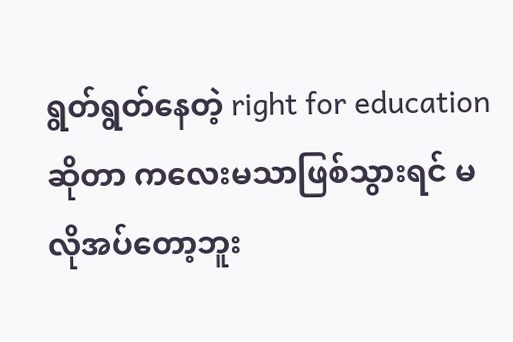ရွတ်ရွတ်နေတဲ့ right for education ဆိုတာ ကလေးမသာဖြစ်သွားရင် မလိုအပ်တော့ဘူး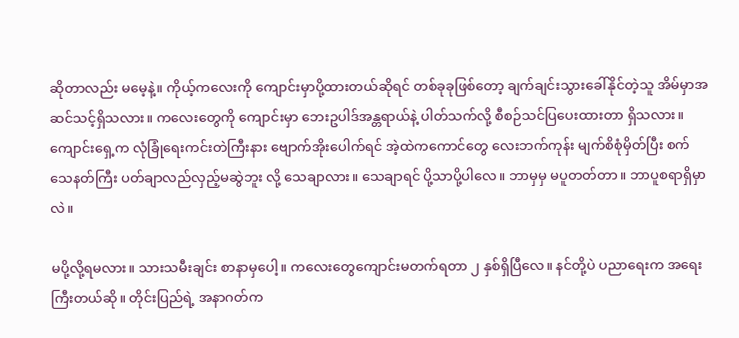ဆိုတာလည်း မမေ့နဲ့။ ကိုယ့်ကလေးကို ကျောင်းမှာပို့ထားတယ်ဆိုရင် တစ်ခုခုဖြစ်တော့ ချက်ချင်းသွားခေါ်နိုင်တဲ့သူ အိမ်မှာအဆင်သင့်ရှိသလား။ ကလေးတွေကို ကျောင်းမှာ ဘေးဥပါဒ်အန္တရာယ်နဲ့ ပါတ်သက်လို့ စီစဉ်သင်ပြပေးထားတာ ရှိသလား။ ကျောင်းရှေ့က လုံခြုံရေးကင်းတဲကြီးနား ဗျောက်အိုးပေါက်ရင် အဲ့ထဲကကောင်တွေ လေးဘက်ကုန်း မျက်စိစုံမှိတ်ပြီး စက်သေနတ်ကြီး ပတ်ချာလည်လှည့်မဆွဲဘူး လို့ သေချာလား။ သေချာရင် ပို့သာပို့ပါလေ။ ဘာမှမှ မပူတတ်တာ။ ဘာပူစရာရှိမှာလဲ။

မပို့လို့ရမလား။ သားသမီးချင်း စာနာမှပေါ့။ ကလေးတွေကျောင်းမတက်ရတာ ၂ နှစ်ရှိပြီလေ။ နင်တို့ပဲ ပညာရေးက အရေးကြီးတယ်ဆို။ တိုင်းပြည်ရဲ့ အနာဂတ်က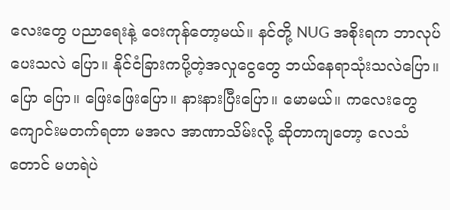လေးတွေ ပညာရေးနဲ့ ဝေးကုန်တော့မယ်။ နင်တို့ NUG အစိုးရက ဘာလုပ်ပေးသလဲ ပြော။ နိုင်ငံခြားကပို့တဲ့အလှုငွေတွေ ဘယ်နေရာသုံးသလဲပြော။ ပြော ပြော။ ဖြေးဖြေးပြော။ နားနားပြီးပြော။ မောမယ်။ ကလေးတွေ ကျောင်းမတက်ရတာ မအလ အာဏာသိမ်းလို့ ဆိုတာကျတော့ လေသံတောင် မဟရဲပဲ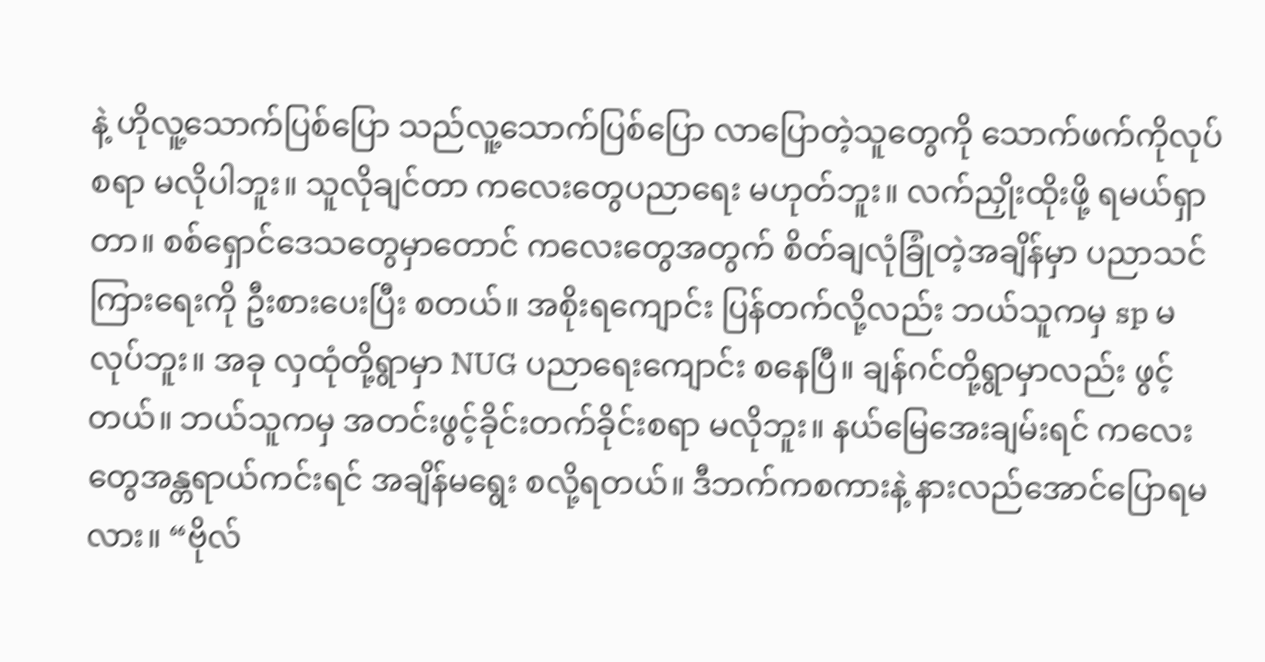နဲ့ ဟိုလူ့သောက်ပြစ်ပြော သည်လူ့သောက်ပြစ်ပြော လာပြောတဲ့သူတွေကို သောက်ဖက်ကိုလုပ်စရာ မလိုပါဘူး။ သူလိုချင်တာ ကလေးတွေပညာရေး မဟုတ်ဘူး။ လက်ညှိုးထိုးဖို့ ရမယ်ရှာတာ။ စစ်ရှောင်ဒေသတွေမှာတောင် ကလေးတွေအတွက် စိတ်ချလုံခြုံတဲ့အချိန်မှာ ပညာသင်ကြားရေးကို ဦးစားပေးပြီး စတယ်။ အစိုးရကျောင်း ပြန်တက်လို့လည်း ဘယ်သူကမှ sp မလုပ်ဘူး။ အခု လှထုံတို့ရွာမှာ NUG ပညာရေးကျောင်း စနေပြီ။ ချန်ဂင်တို့ရွာမှာလည်း ဖွင့်တယ်။ ဘယ်သူကမှ အတင်းဖွင့်ခိုင်းတက်ခိုင်းစရာ မလိုဘူး။ နယ်မြေအေးချမ်းရင် ကလေးတွေအန္တရာယ်ကင်းရင် အချိန်မရွေး စလို့ရတယ်။ ဒီဘက်ကစကားနဲ့ နားလည်အောင်ပြောရမလား။ “ဗိုလ်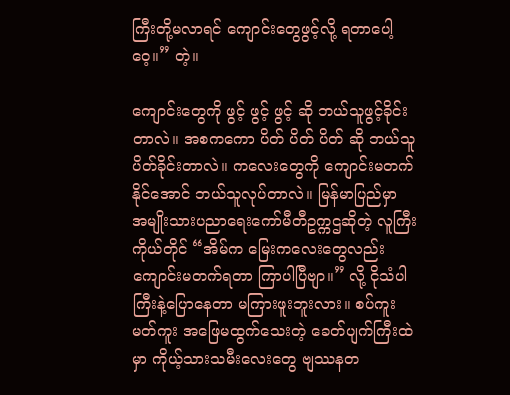ကြီးတို့မလာရင် ကျောင်းတွေဖွင့်လို့ ရတာပေါ့ ဝေ့။” တဲ့။

ကျောင်းတွေကို ဖွင့် ဖွင့် ဖွင့် ဆို ဘယ်သူဖွင့်ခိုင်းတာလဲ။ အစကကော ပိတ် ပိတ် ပိတ် ဆို ဘယ်သူပိတ်ခိုင်းတာလဲ။ ကလေးတွေကို ကျောင်းမတက်နိုင်အောင် ဘယ်သူလုပ်တာလဲ။ မြန်မာပြည်မှာ အမျိုးသားပညာရေးကော်မီတီဥက္ကဌဆိုတဲ့ လူကြီးကိုယ်တိုင် “အိမ်က မြေးကလေးတွေလည်း ကျောင်းမတက်ရတာ ကြာပါပြီဗျာ။” လို့ ငိုသံပါကြီးနဲ့ပြောနေတာ မကြားဖူးဘူးလား။ စပ်ကူးမတ်ကူး အဖြေမထွက်သေးတဲ့ ခေတ်ပျက်ကြီးထဲမှာ ကိုယ့်သားသမီးလေးတွေ ဗျဿနတ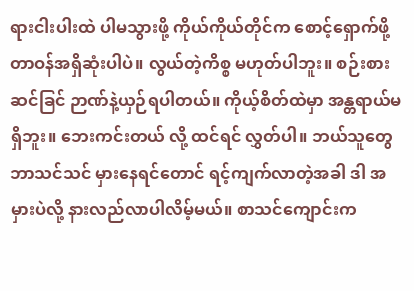ရားငါးပါးထဲ ပါမသွားဖို့ ကိုယ်ကိုယ်တိုင်က စောင့်ရှောက်ဖို့ တာဝန်အရှိဆုံးပါပဲ။ လွယ်တဲ့ကိစ္စ မဟုတ်ပါဘူး။ စဉ်းစား ဆင်ခြင် ဉာဏ်နဲ့ယှဉ်ရပါတယ်။ ကိုယ့်စိတ်ထဲမှာ အန္တရာယ်မရှိဘူး။ ဘေးကင်းတယ် လို့ ထင်ရင် လွှတ်ပါ။ ဘယ်သူတွေ ဘာသင်သင် မှားနေရင်တောင် ရင့်ကျက်လာတဲ့အခါ ဒါ အမှားပဲလို့ နားလည်လာပါလိမ့်မယ်။ စာသင်ကျောင်းက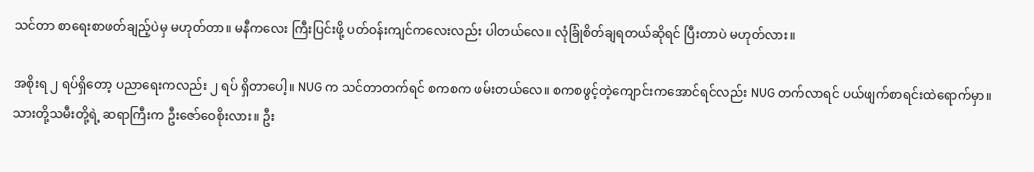သင်တာ စာရေးစာဖတ်ချည့်ပဲမှ မဟုတ်တာ။ မနီကလေး ကြီးပြင်းဖို့ ပတ်ဝန်းကျင်ကလေးလည်း ပါတယ်လေ။ လုံခြုံစိတ်ချရတယ်ဆိုရင် ပြီးတာပဲ မဟုတ်လား။

အစိုးရ ၂ ရပ်ရှိတော့ ပညာရေးကလည်း ၂ ရပ် ရှိတာပေါ့။ NUG က သင်တာတက်ရင် စကစက ဖမ်းတယ်လေ။ စကစဖွင့်တဲ့ကျောင်းကအောင်ရင်လည်း NUG တက်လာရင် ပယ်ဖျက်စာရင်းထဲရောက်မှာ။ သားတို့သမီးတို့ရဲ့ ဆရာကြီးက ဦးဇော်ဝေစိုးလား။ ဦး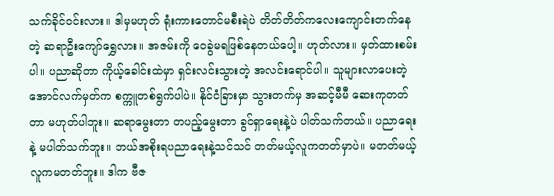သက်ခိုင်ဝင်းလား။ ဒါမှမဟုတ် ရုံးကားတောင်မစီးရဲပဲ တိတ်တိတ်ကလေးကျောင်းတက်နေတဲ့ ဆရာဦးကျော်ရွှေလား။ အဇမ်းကို ဝေခွဲမရဖြစ်နေတယ်ပေါ့။ ဟုတ်လား။ မှတ်ထားစမ်းပါ။ ပညာဆိုတာ ကိုယ့်ခေါင်းထဲမှာ ရှင်းလင်းသွားတဲ့ အလင်းရောင်ပါ။ သူများလာပေးတဲ့ အောင်လက်မှတ်က စက္ကူတစ်ရွက်ပါပဲ။ နိုင်ငံခြားမှာ သွားတက်မှ အဆင့်မီမီ ဆေးကုတတ်တာ မဟုတ်ပါဘူး။ ဆရာမွေးတာ တပည့်မွေးတာ ခွင်ရှာရေးနဲ့ပဲ ပါတ်သက်တယ်။ ပညာရေးနဲ့ မပါတ်သက်ဘူး။ ဘယ်အစိုးရပညာရေးနဲ့သင်သင် တတ်မယ့်လူကတတ်မှာပဲ။ မတတ်မယ့်လူကမတတ်ဘူး။ ဒါက ဗီဇ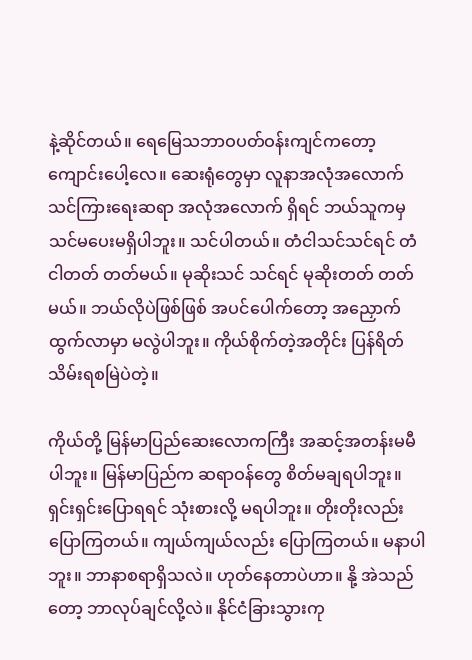နဲ့ဆိုင်တယ်။ ရေမြေသဘာဝပတ်ဝန်းကျင်ကတော့ ကျောင်းပေါ့လေ။ ဆေးရုံတွေမှာ လူနာအလုံအလောက် သင်ကြားရေးဆရာ အလုံအလောက် ရှိရင် ဘယ်သူကမှ သင်မပေးမရှိပါဘူး။ သင်ပါတယ်။ တံငါသင်သင်ရင် တံငါတတ် တတ်မယ်။ မုဆိုးသင် သင်ရင် မုဆိုးတတ် တတ်မယ်။ ဘယ်လိုပဲဖြစ်ဖြစ် အပင်ပေါက်တော့ အညှောက်ထွက်လာမှာ မလွဲပါဘူး။ ကိုယ်စိုက်တဲ့အတိုင်း ပြန်ရိတ်သိမ်းရစမြဲပဲတဲ့။

ကိုယ်တို့ မြန်မာပြည်ဆေးလောကကြီး အဆင့်အတန်းမမီပါဘူး။ မြန်မာပြည်က ဆရာဝန်တွေ စိတ်မချရပါဘူး။ ရှင်းရှင်းပြောရရင် သုံးစားလို့ မရပါဘူး။ တိုးတိုးလည်း ပြောကြတယ်။ ကျယ်ကျယ်လည်း ပြောကြတယ်။ မနာပါဘူး။ ဘာနာစရာရှိသလဲ။ ဟုတ်နေတာပဲဟာ။ နို့ အဲသည်တော့ ဘာလုပ်ချင်လို့လဲ။ နိုင်ငံခြားသွားကု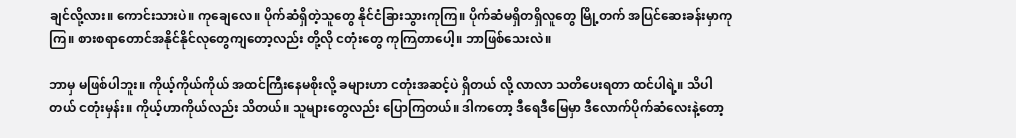ချင်လို့လား။ ကောင်းသားပဲ။ ကုချေလေ။ ပိုက်ဆံရှိတဲ့သူတွေ နိုင်ငံခြားသွားကုကြ။ ပိုက်ဆံမရှိတရှိလူတွေ မြို့တက် အပြင်ဆေးခန်းမှာကုကြ။ စားစရာတောင်အနိုင်နိုင်လုတွေကျတော့လည်း တို့လို ငတုံးတွေ ကုကြတာပေါ့။ ဘာဖြစ်သေးလဲ။

ဘာမှ မဖြစ်ပါဘူး။ ကိုယ့်ကိုယ်ကိုယ် အထင်ကြီးနေမစိုးလို့ ခများဟာ ငတုံးအဆင့်ပဲ ရှိတယ် လို့ လာလာ သတိပေးရတာ ထင်ပါရဲ့။ သိပါတယ် ငတုံးမှန်း။ ကိုယ့်ဟာကိုယ်လည်း သိတယ်။ သူများတွေလည်း ပြောကြတယ်။ ဒါကတော့ ဒီရေဒီမြေမှာ ဒီလောက်ပိုက်ဆံလေးနဲ့တော့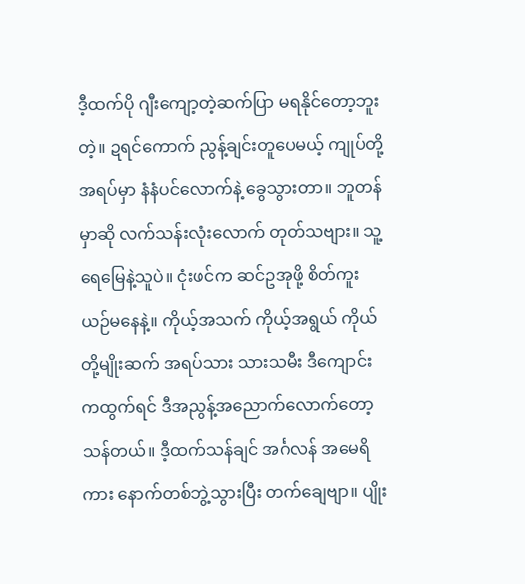ဒီ့ထက်ပို ဂျီးကျော့တဲ့ဆက်ပြာ မရနိုင်တော့ဘူးတဲ့။ ဍရင်ကောက် ညွန့်ချင်းတူပေမယ့် ကျုပ်တို့အရပ်မှာ နံနံပင်လောက်နဲ့ ခွေသွားတာ။ ဘူတန်မှာဆို လက်သန်းလုံးလောက် တုတ်သဗျား။ သူ့ရေမြေနဲ့သူပဲ။ ငုံးဖင်က ဆင်ဥအုဖို့ စိတ်ကူးယဉ်မနေနဲ့။ ကိုယ့်အသက် ကိုယ့်အရွယ် ကိုယ်တို့မျိုးဆက် အရပ်သား သားသမီး ဒီကျောင်းကထွက်ရင် ဒီအညွန့်အညောက်လောက်တော့ သန်တယ်။ ဒီ့ထက်သန်ချင် အင်္ဂလန် အမေရိကား နောက်တစ်ဘွဲ့သွားပြီး တက်ချေဗျာ။ ပျိုး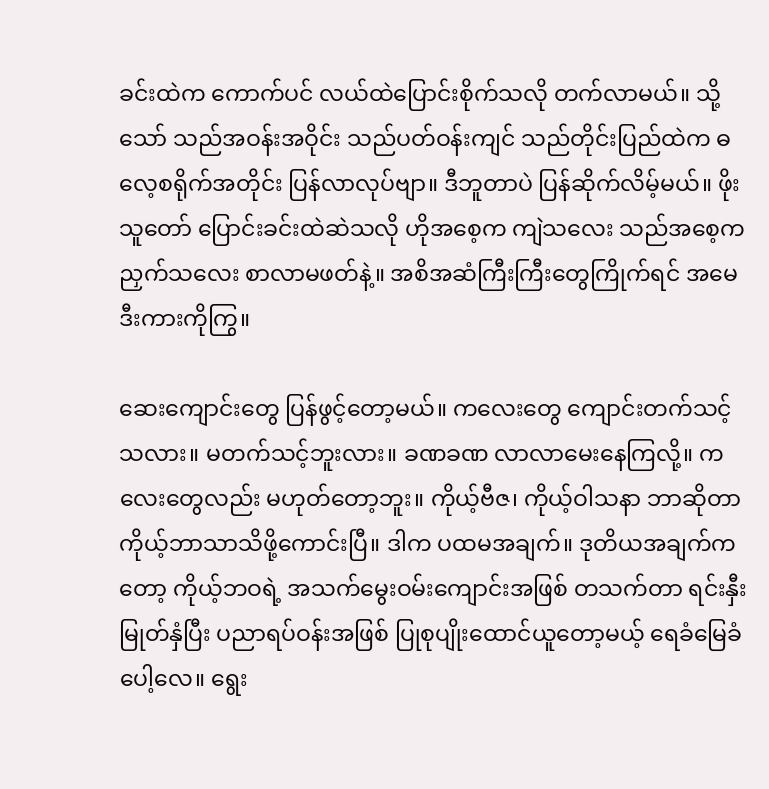ခင်းထဲက ကောက်ပင် လယ်ထဲပြောင်းစိုက်သလို တက်လာမယ်။ သို့သော် သည်အဝန်းအဝိုင်း သည်ပတ်ဝန်းကျင် သည်တိုင်းပြည်ထဲက ဓလေ့စရိုက်အတိုင်း ပြန်လာလုပ်ဗျာ။ ဒီဘူတာပဲ ပြန်ဆိုက်လိမ့်မယ်။ ဖိုးသူတော် ပြောင်းခင်းထဲဆဲသလို ဟိုအစေ့က ကျဲသလေး သည်အစေ့ကညှက်သလေး စာလာမဖတ်နဲ့။ အစိအဆံကြီးကြီးတွေကြိုက်ရင် အမေဒီးကားကိုကြွ။

ဆေးကျောင်းတွေ ပြန်ဖွင့်တော့မယ်။ ကလေးတွေ ကျောင်းတက်သင့်သလား။ မတက်သင့်ဘူးလား။ ခဏခဏ လာလာမေးနေကြလို့။ ကလေးတွေလည်း မဟုတ်တော့ဘူး။ ကိုယ့်ဗီဇ၊ ကိုယ့်ဝါသနာ ဘာဆိုတာ ကိုယ့်ဘာသာသိဖို့ကောင်းပြီ။ ဒါက ပထမအချက်။ ဒုတိယအချက်ကတော့ ကိုယ့်ဘဝရဲ့ အသက်မွေးဝမ်းကျောင်းအဖြစ် တသက်တာ ရင်းနှီးမြုတ်နှံပြီး ပညာရပ်ဝန်းအဖြစ် ပြုစုပျိုးထောင်ယူတော့မယ့် ရေခံမြေခံပေါ့လေ။ ရွေး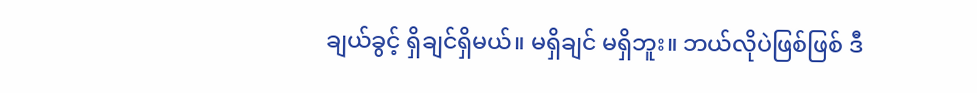ချယ်ခွင့် ရှိချင်ရှိမယ်။ မရှိချင် မရှိဘူး။ ဘယ်လိုပဲဖြစ်ဖြစ် ဒီ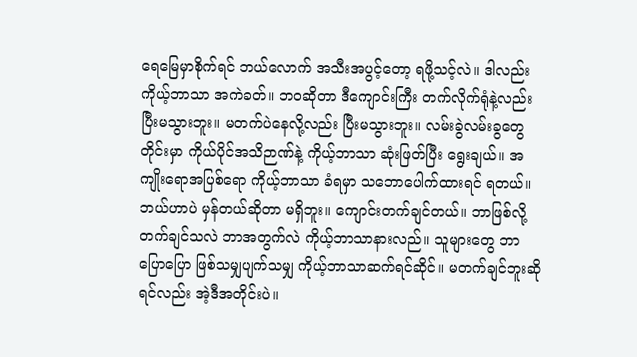ရေမြေမှာစိုက်ရင် ဘယ်လောက် အသီးအပွင့်တော့ ရဖို့သင့်လဲ။ ဒါလည်း ကိုယ့်ဘာသာ အကဲခတ်။ ဘဝဆိုတာ ဒီကျောင်းကြီး တက်လိုက်ရုံနဲ့လည်း ပြီးမသွားဘူး။ မတက်ပဲနေလို့လည်း ပြီးမသွားဘူး။ လမ်းခွဲလမ်းခွတွေတိုင်းမှာ ကိုယ်ပိုင်အသိဉာဏ်နဲ့ ကိုယ့်ဘာသာ ဆုံးဖြတ်ပြီး ရွေးချယ်။ အကျိုးရောအပြစ်ရော ကိုယ့်ဘာသာ ခံရမှာ သဘောပေါက်ထားရင် ရတယ်။ ဘယ်ဟာပဲ မှန်တယ်ဆိုတာ မရှိဘူး။ ကျောင်းတက်ချင်တယ်။ ဘာဖြစ်လို့ တက်ချင်သလဲ ဘာအတွက်လဲ ကိုယ့်ဘာသာနားလည်။ သူများတွေ ဘာပြောပြော ဖြစ်သမျှပျက်သမျှ ကိုယ့်ဘာသာဆက်ရင်ဆိုင်။ မတက်ချင်ဘူးဆိုရင်လည်း အဲ့ဒီအတိုင်းပဲ။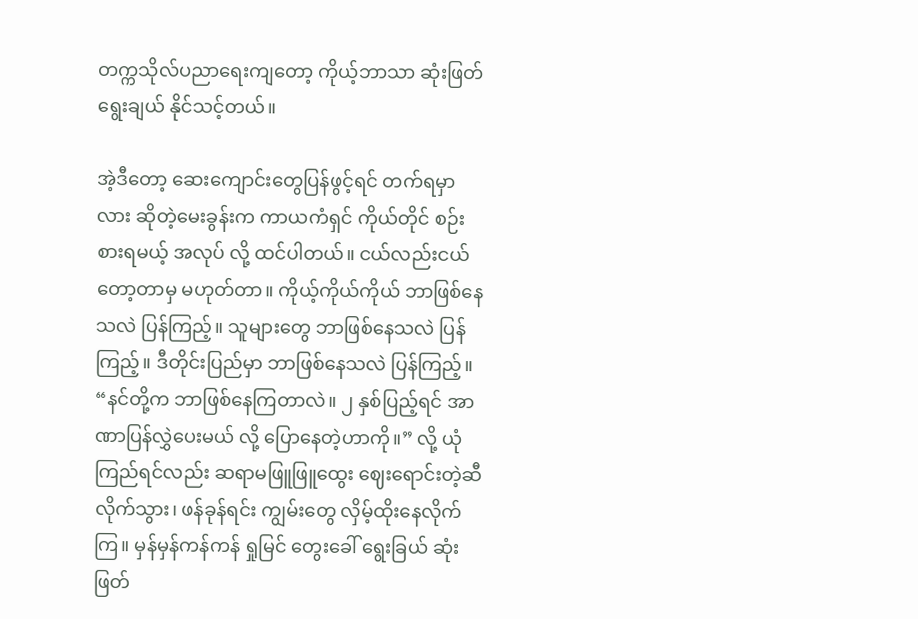တက္ကသိုလ်ပညာရေးကျတော့ ကိုယ့်ဘာသာ ဆုံးဖြတ်ရွေးချယ် နိုင်သင့်တယ်။

အဲ့ဒီတော့ ဆေးကျောင်းတွေပြန်ဖွင့်ရင် တက်ရမှာလား ဆိုတဲ့မေးခွန်းက ကာယကံရှင် ကိုယ်တိုင် စဉ်းစားရမယ့် အလုပ် လို့ ထင်ပါတယ်။ ငယ်လည်းငယ်တော့တာမှ မဟုတ်တာ။ ကိုယ့်ကိုယ်ကိုယ် ဘာဖြစ်နေသလဲ ပြန်ကြည့်။ သူများတွေ ဘာဖြစ်နေသလဲ ပြန်ကြည့်။ ဒီတိုင်းပြည်မှာ ဘာဖြစ်နေသလဲ ပြန်ကြည့်။ “နင်တို့က ဘာဖြစ်နေကြတာလဲ။ ၂ နှစ်ပြည့်ရင် အာဏာပြန်လွှဲပေးမယ် လို့ ပြောနေတဲ့ဟာကို။” လို့ ယုံကြည်ရင်လည်း ဆရာမဖြူဖြူထွေး ဈေးရောင်းတဲ့ဆီလိုက်သွား၊ ဖန်ခုန်ရင်း ကျွမ်းတွေ လှိမ့်ထိုးနေလိုက်ကြ။ မှန်မှန်ကန်ကန် ရှုမြင် တွေးခေါ် ရွေးခြယ် ဆုံးဖြတ်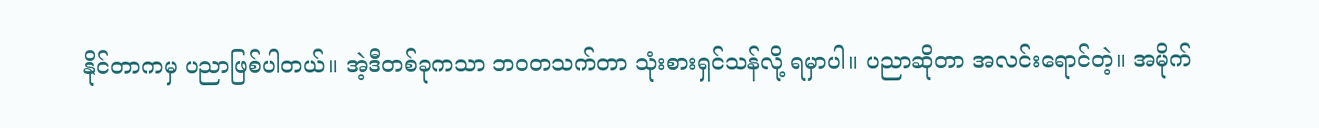နိုင်တာကမှ ပညာဖြစ်ပါတယ်။ အဲ့ဒီတစ်ခုကသာ ဘဝတသက်တာ သုံးစားရှင်သန်လို့ ရမှာပါ။ ပညာဆိုတာ အလင်းရောင်တဲ့။ အမိုက်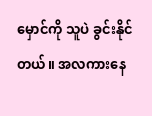မှောင်ကို သူပဲ ခွင်းနိုင်တယ်။ အလကားနေ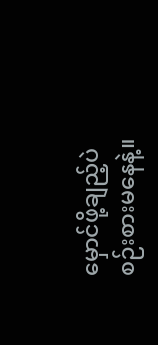မှောင်ဖို့ချည့်ပဲ စဉ်းစားမနေနဲ့။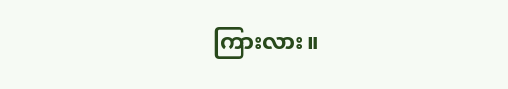ကြားလား။